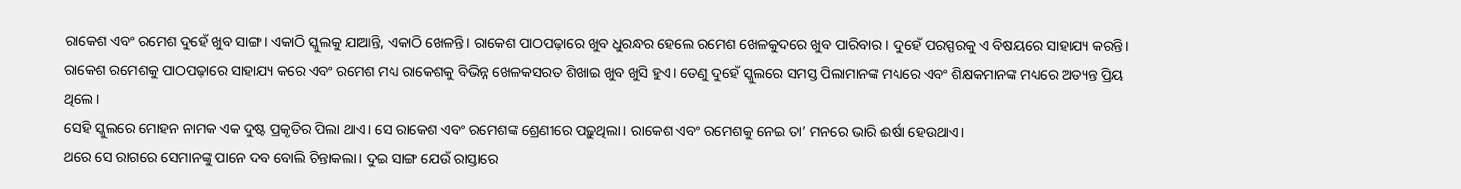ରାକେଶ ଏବଂ ରମେଶ ଦୁହେଁ ଖୁବ ସାଙ୍ଗ। ଏକାଠି ସ୍କୁଲକୁ ଯାଆନ୍ତି, ଏକାଠି ଖେଳନ୍ତି। ରାକେଶ ପାଠପଢ଼ାରେ ଖୁବ ଧୁରନ୍ଧର ହେଲେ ରମେଶ ଖେଳକୁଦରେ ଖୁବ ପାରିବାର। ଦୁହେଁ ପରସ୍ପରକୁ ଏ ବିଷୟରେ ସାହାଯ୍ୟ କରନ୍ତି। ରାକେଶ ରମେଶକୁ ପାଠପଢ଼ାରେ ସାହାଯ୍ୟ କରେ ଏବଂ ରମେଶ ମଧ୍ୟ ରାକେଶକୁ ବିଭିନ୍ନ ଖେଳକସରତ ଶିଖାଇ ଖୁବ ଖୁସି ହୁଏ। ତେଣୁ ଦୁହେଁ ସ୍କୁଲରେ ସମସ୍ତ ପିଲାମାନଙ୍କ ମଧ୍ୟରେ ଏବଂ ଶିକ୍ଷକମାନଙ୍କ ମଧ୍ୟରେ ଅତ୍ୟନ୍ତ ପ୍ରିୟ ଥିଲେ।
ସେହି ସ୍କୁଲରେ ମୋହନ ନାମକ ଏକ ଦୁଷ୍ଟ ପ୍ରକୃତିର ପିଲା ଥାଏ। ସେ ରାକେଶ ଏବଂ ରମେଶଙ୍କ ଶ୍ରେଣୀରେ ପଢ଼ୁଥିଲା। ରାକେଶ ଏବଂ ରମେଶକୁ ନେଇ ତା’ ମନରେ ଭାରି ଈର୍ଷା ହେଉଥାଏ।
ଥରେ ସେ ରାଗରେ ସେମାନଙ୍କୁ ପାନେ ଦବ ବୋଲି ଚିନ୍ତାକଲା। ଦୁଇ ସାଙ୍ଗ ଯେଉଁ ରାସ୍ତାରେ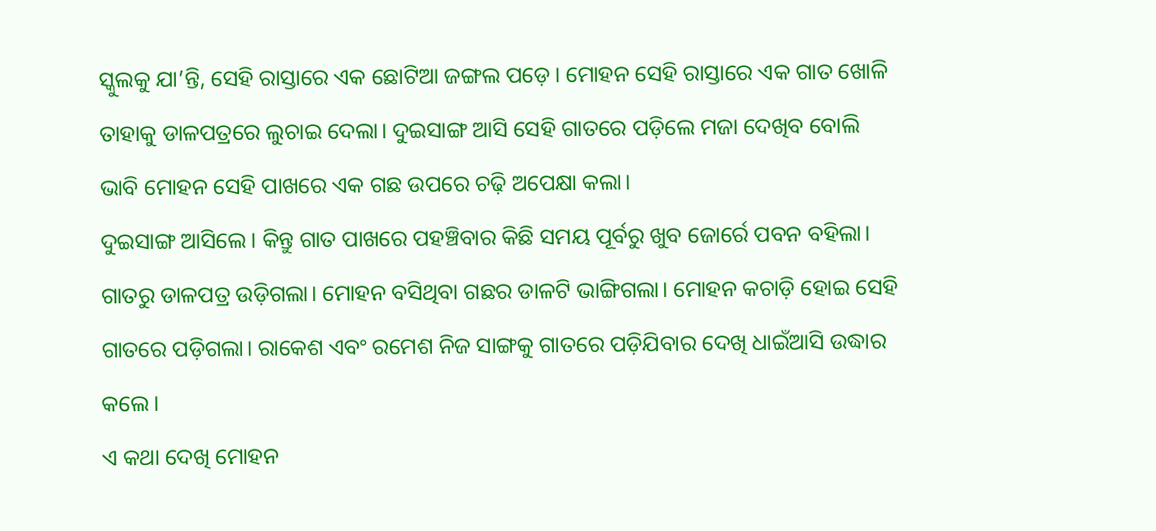ସ୍କୁଲକୁ ଯା’ନ୍ତି, ସେହି ରାସ୍ତାରେ ଏକ ଛୋଟିଆ ଜଙ୍ଗଲ ପଡ଼େ। ମୋହନ ସେହି ରାସ୍ତାରେ ଏକ ଗାତ ଖୋଳି ତାହାକୁ ଡାଳପତ୍ରରେ ଲୁଚାଇ ଦେଲା। ଦୁଇସାଙ୍ଗ ଆସି ସେହି ଗାତରେ ପଡ଼ିଲେ ମଜା ଦେଖିବ ବୋଲି ଭାବି ମୋହନ ସେହି ପାଖରେ ଏକ ଗଛ ଉପରେ ଚଢ଼ି ଅପେକ୍ଷା କଲା।
ଦୁଇସାଙ୍ଗ ଆସିଲେ। କିନ୍ତୁ ଗାତ ପାଖରେ ପହଞ୍ଚିବାର କିଛି ସମୟ ପୂର୍ବରୁ ଖୁବ ଜୋର୍ରେ ପବନ ବହିଲା। ଗାତରୁ ଡାଳପତ୍ର ଉଡ଼ିଗଲା। ମୋହନ ବସିଥିବା ଗଛର ଡାଳଟି ଭାଙ୍ଗିଗଲା। ମୋହନ କଚାଡ଼ି ହୋଇ ସେହି ଗାତରେ ପଡ଼ିଗଲା। ରାକେଶ ଏବଂ ରମେଶ ନିଜ ସାଙ୍ଗକୁ ଗାତରେ ପଡ଼ିଯିବାର ଦେଖି ଧାଇଁଆସି ଉଦ୍ଧାର କଲେ।
ଏ କଥା ଦେଖି ମୋହନ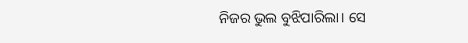ନିଜର ଭୁଲ ବୁଝିପାରିଲା। ସେ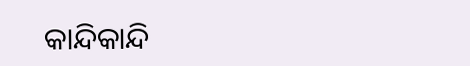କାନ୍ଦିକାନ୍ଦି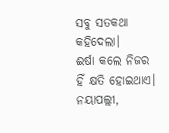ସବୁ ସତକଥା କହିଦେଲା।
ଈର୍ଷା କଲେ ନିଜର ହିଁ କ୍ଷତି ହୋଇଥାଏ।
ନୟାପଲ୍ଲୀ,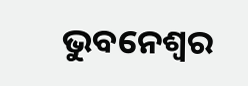ଭୁବନେଶ୍ୱର